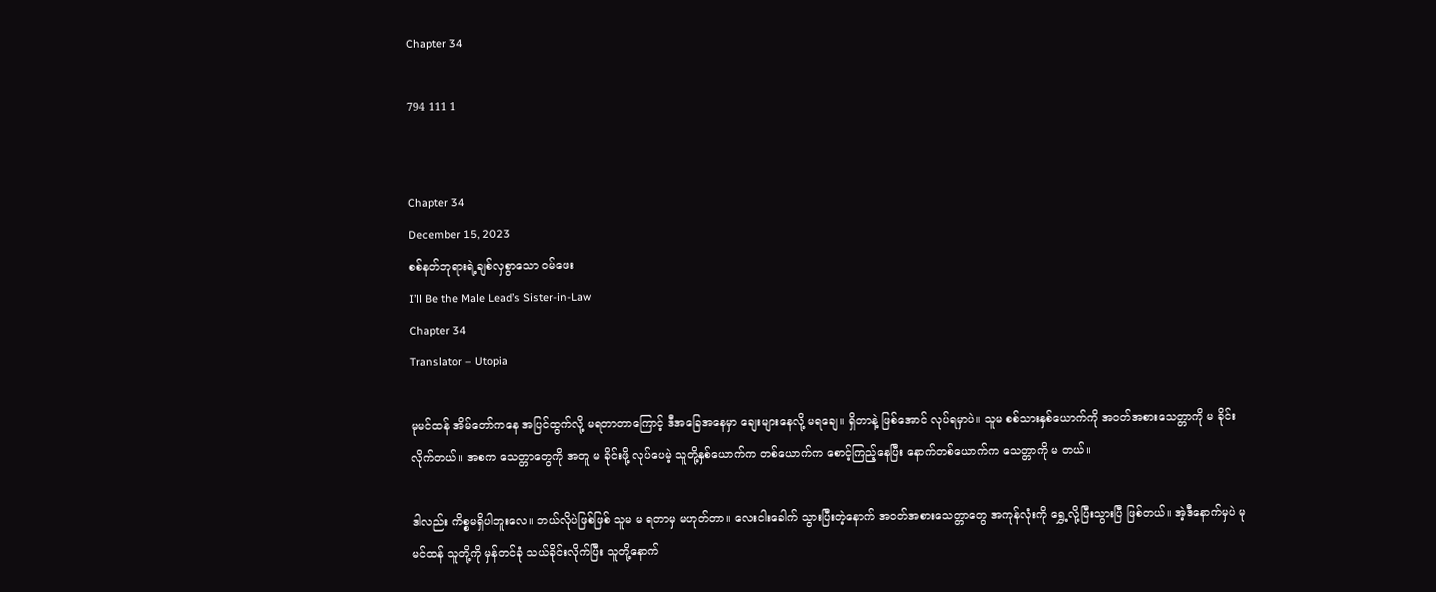Chapter 34

794 111 1


Chapter 34
December 15, 2023
စစ်နတ်ဘုရားရဲ့ချစ်လှစွာသော ဝမ်ဖေး
I’ll Be the Male Lead’s Sister-in-Law
Chapter 34
Translator – Utopia

မုမင်ထန် အိမ်တော်ကနေ အပြင်ထွက်လို့ မရတာတာကြောင့် ဒီအခြေအနေမှာ ချေးများနေလို့ မရချေ။ ရှိတာနဲ့ ဖြစ်‌အောင် လုပ်ရမှာပဲ။ သူမ စစ်သားနှစ်ယောက်ကို အဝတ်အစားသေတ္တာကို မ ခိုင်းလိုက်တယ်။ အစက သေတ္တာတွေကို အတူ မ ခိုင်းဖို့ လုပ်ပေမဲ့ သူတို့နှစ်ယောက်က တစ်ယောက်က စောင့်ကြည့်နေပြီး နောက်တစ်ယောက်က သေတ္တာကို မ တယ်။

ဒါလည်း ကိစ္စမရှိပါဘူးလေ။ ဘယ်လိုပဲဖြစ်ဖြစ် သူမ မ ရတာမှ မဟုတ်တာ။ လေးငါးခေါက် သွားပြီးတဲ့နောက် အဝတ်အစားသေတ္တာတွေ အကုန်လုံးကို ‌ရွှေ့လို့ပြီးသွားပြီ ဖြစ်တယ်။ အဲ့ဒီနောက်မှပဲ မုမင်ထန် သူတို့ကို မှန်တင်ခုံ သယ်ခိုင်းလိုက်ပြီး သူတို့နောက်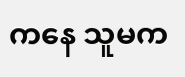ကနေ သူမက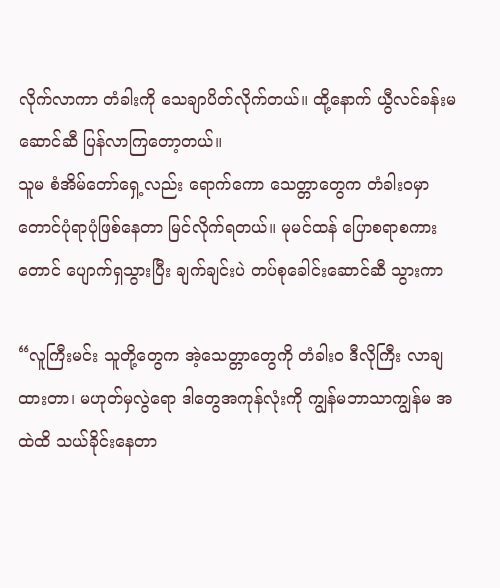လိုက်လာကာ တံခါးကို သေချာပိတ်လိုက်တယ်။ ထို့နောက် ယွီလင်ခန်းမဆောင်ဆီ ပြန်လာကြတော့တယ်။
သူမ စံအိမ်တော်ရှေ့လည်း ရောက်ကော သေတ္တာတွေက တံခါးဝမှာ တောင်ပုံရာပုံဖြစ်နေတာ မြင်လိုက်ရတယ်။ မုမင်ထန် ပြောစရာစကားတောင် ပျောက်ရှသွားပြီး ချက်ချင်းပဲ တပ်စုခေါင်းဆောင်ဆီ သွားကာ

“လူကြီးမင်း သူတို့တွေက အဲ့သေတ္တာတွေကို တံခါးဝ ဒီလိုကြီး လာချထားတာ၊ မဟုတ်မှလွဲရော ဒါတွေအကုန်လုံးကို ကျွန်မဘာသာကျွန်မ အထဲထိ သယ်ခိုင်းနေတာ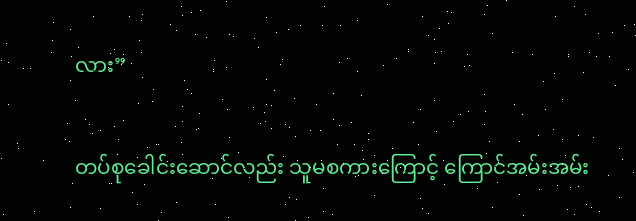လား”

တပ်စုခေါင်းဆောင်လည်း သူမစကားကြောင့် ကြောင်အမ်းအမ်း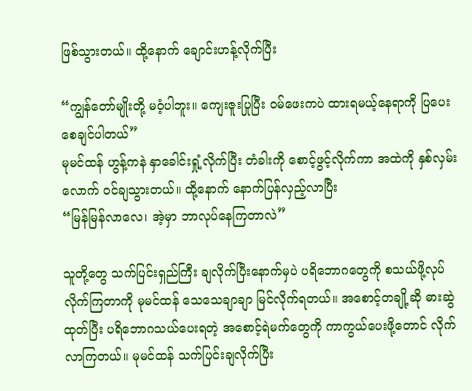ဖြစ်သွားတယ်။ ထို့နောက် ချောင်းဟန့်လိုက်ပြီး

“ကျွန်တော်မျိုးတို့ မဝံ့ပါဘူး။ ကျေးဇူးပြုပြီး ဝမ်ဖေးကပဲ ထားရမယ့်နေရာကို ပြပေးစေချင်ပါတယ်”
မုမင်ထန် ဟွန့်ကနဲ နှာခေါင်းရှုံ့လိုက်ပြီး တံခါးကို စောင့်ဖွင့်လိုက်ကာ အထဲကို နှစ်လှမ်းလောက် ဝင်ချသွားတယ်။ ထို့နောက် နောက်ပြန်လှည့်လာပြီး
“မြန်မြန်လာလေ၊ အဲ့မှာ ဘာလုပ်နေကြတာလဲ”

သူတို့တွေ သက်ပြင်းရှည်ကြီး ချလိုက်ပြီးနောက်မှပဲ ပရိဘောဂတွေကို စသယ်ဖို့လုပ်လိုက်ကြတာကို မုမင်ထန် သေသေချာချာ မြင်လိုက်ရတယ်။ အစောင့်တချို့ဆို ဓားဆွဲထုတ်ပြီး ပရိဘောဂသယ်ပေးရတဲ့ အစောင့်ရဲမက်တွေကို ကာကွယ်ပေးဖို့တောင် လိုက်လာကြတယ်။ မုမင်ထန် သက်ပြင်းချလိုက်ပြီး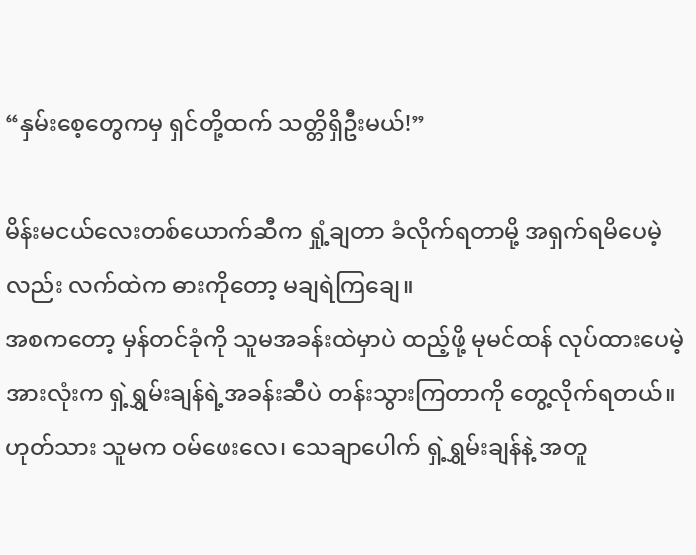“နှမ်းစေ့တွေကမှ ရှင်တို့ထက် သတ္တိရှိဦးမယ်!”

မိန်းမငယ်လေးတစ်ယောက်ဆီက ရှုံ့ချတာ ခံလိုက်ရတာမို့ အရှက်ရမိပေမဲ့လည်း လက်ထဲက ဓားကိုတော့ မချရဲကြချေ။
အစကတော့ မှန်တင်ခုံကို သူမအခန်းထဲမှာပဲ ထည့်ဖို့ မုမင်ထန် လုပ်ထားပေမဲ့ အားလုံးက ရှဲ့ရွှမ်းချန်ရဲ့အခန်းဆီပဲ တန်းသွားကြတာကို တွေ့လိုက်ရတယ်။ ဟုတ်သား သူမက ဝမ်ဖေးလေ၊ သေချာပေါက် ရှဲ့ရွှမ်းချန်နဲ့ အတူ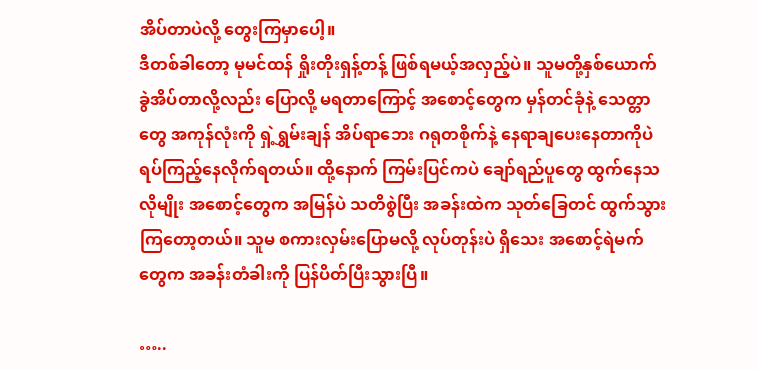အိပ်တာပဲလို့ တွေးကြမှာပေါ့။
ဒီတစ်ခါတော့ မုမင်ထန် ရှိုးတိုးရှန့်တန့် ဖြစ်ရမယ့်အလှည့်ပဲ။ သူမတို့နှစ်ယောက် ခွဲအိပ်တာလို့လည်း ပြောလို့ မရတာကြောင့် အစောင့်တွေက မှန်တင်ခုံနဲ့ သေတ္တာတွေ အကုန်လုံးကို ရှဲ့ရွှမ်းချန် အိပ်ရာဘေး ဂရုတစိုက်နဲ့ နေရာချပေးနေတာကိုပဲ ရပ်ကြည့်နေလိုက်ရတယ်။ ထို့နောက် ကြမ်းပြင်ကပဲ ချော်ရည်ပူတွေ ထွက်နေသလိုမျိုး အစောင့်တွေက အမြန်ပဲ သတိစွဲပြီး အခန်းထဲက သုတ်ခြေတင် ထွက်သွားကြတော့တယ်။ သူမ စကားလှမ်းပြောမလို့ လုပ်တုန်းပဲ ရှိသေး အစောင့်ရဲမက်တွေက အခန်းတံခါးကို ပြန်ပိတ်ပြီးသွားပြီ။

…..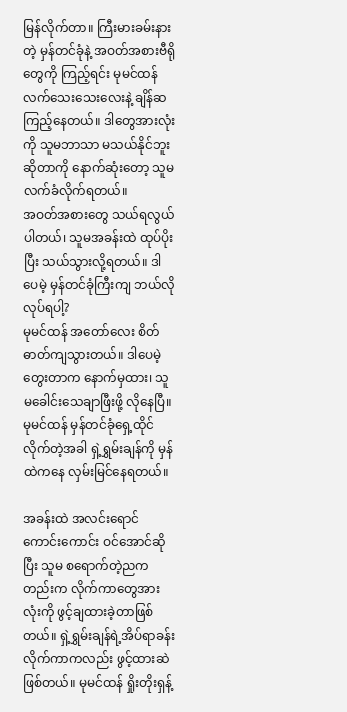မြန်လိုက်တာ။ ကြီးမားခမ်းနားတဲ့ မှန်တင်ခုံနဲ့ အဝတ်အစားဗီရိုတွေကို ကြည့်ရင်း မုမင်ထန် လက်သေးသေးလေးနဲ့ ချိန်ဆကြည့်နေတယ်။ ဒါတွေအားလုံးကို သူမဘာသာ မသယ်နိုင်ဘူးဆိုတာကို နောက်ဆုံးတော့ သူမ လက်ခံလိုက်ရတယ်။
အဝတ်အစားတွေ သယ်ရလွယ်ပါတယ်၊ သူမအခန်းထဲ ထုပ်ပိုးပြီး သယ်သွားလို့ရတယ်။ ဒါပေမဲ့ မှန်တင်ခုံကြီးကျ ဘယ်လိုလုပ်ရပါ့?
မုမင်ထန် အတော်လေး စိတ်ဓာတ်ကျသွားတယ်။ ဒါပေမဲ့ တွေးတာက နောက်မှထား၊ သူမခေါင်းသေချာဖြီးဖို့ လိုနေပြီ။ မုမင်ထန် မှန်တင်ခုံရှေ့ထိုင်လိုက်တဲ့အခါ ရှဲ့ရွှမ်းချန်ကို မှန်ထဲကနေ လှမ်းမြင်နေရတယ်။

အခန်းထဲ အလင်းရောင်ကောင်းကောင်း ဝင်အောင်ဆိုပြီး သူမ စရောက်တဲ့ညကတည်းက လိုက်ကာတွေအားလုံးကို ဖွင့်ချထားခဲ့တာဖြစ်တယ်။ ရှဲ့ရွှမ်းချန်ရဲ့အိပ်ရာခန်းလိုက်ကာကလည်း ဖွင့်ထားဆဲဖြစ်တယ်။ မုမင်ထန် ရှိုးတိုးရှန့်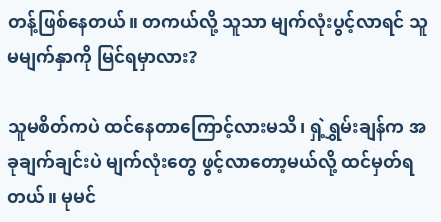တန့်ဖြစ်နေတယ်။ တကယ်လို့ သူသာ မျက်လုံးပွင့်လာရင် သူမမျက်နှာကို မြင်ရမှာလား?

သူမစိတ်ကပဲ ထင်နေတာကြောင့်လားမသိ၊ ရှဲ့ရွှမ်းချန်က အခုချက်ချင်းပဲ မျက်လုံးတွေ ဖွင့်လာတော့မယ်လို့ ထင်မှတ်ရတယ်။ မုမင်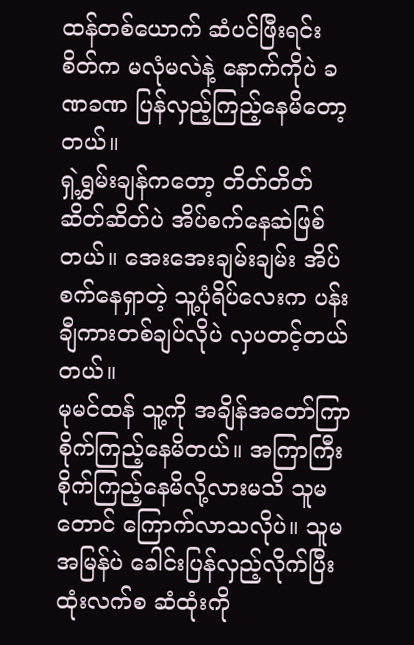ထန်တစ်ယောက် ဆံပင်ဖြီးရင်း စိတ်က မလုံမလဲနဲ့ နောက်ကိုပဲ ခဏခဏ ပြန်လှည့်ကြည့်နေမိတော့တယ်။
ရှဲ့ရွှမ်းချန်ကတော့ တိတ်တိတ်ဆိတ်ဆိတ်ပဲ အိပ်စက်နေဆဲဖြစ်တယ်။ အေးအေးချမ်းချမ်း အိပ်စက်နေရှာတဲ့ သူ့ပုံရိပ်လေးက ပန်းချီကားတစ်ချပ်လိုပဲ လှပတင့်တယ်တယ်။
မုမင်ထန် သူ့ကို အချိန်အတော်ကြာ စိုက်ကြည့်နေမိတယ်။ အကြာကြီး စိုက်ကြည့်နေမိလို့လားမသိ သူမတောင် ကြောက်လာသလိုပဲ။ သူမ အမြန်ပဲ ခေါင်းပြန်လှည့်လိုက်ပြီး ထုံးလက်စ ဆံထုံးကို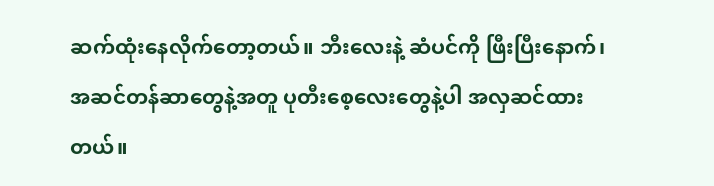ဆက်ထုံးနေလိုက်တော့တယ်။ ဘီးလေးနဲ့ ဆံပင်ကို ဖြီးပြီးနောက်၊ အဆင်တန်ဆာတွေနဲ့အတူ ပုတီးစေ့လေးတွေနဲ့ပါ အလှဆင်ထားတယ်။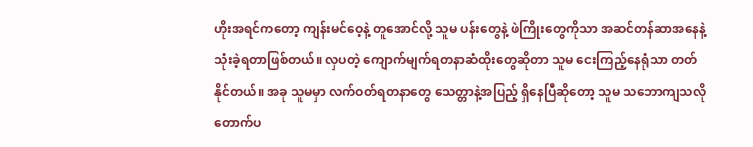ဟိုးအရင်ကတော့ ကျန်းမင်ဝေ့နဲ့ တူအောင်လို့ သူမ ပန်းတွေနဲ့ ဖဲကြိုးတွေကိုသာ အဆင်တန်ဆာအနေနဲ့ သုံးခဲ့ရတာဖြစ်တယ်။ လှပတဲ့ ကျောက်မျက်ရတနာဆံထိုးတွေဆိုတာ သူမ ငေးကြည့်နေရုံသာ တတ်နိုင်တယ်။ အခု သူမမှာ လက်ဝတ်ရတနာတွေ သေတ္တာနဲ့အပြည့် ရှိနေပြီဆိုတော့ သူမ သဘောကျသလို တောက်ပ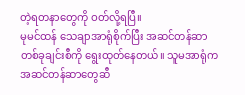တဲ့ရတနာတွေကို ဝတ်လို့ရပြီ။
မုမင်ထန် သေချာအာရုံစိုက်ပြီး အဆင်တန်ဆာတစ်ခုချင်းစီကို ရွေးထုတ်နေတယ်။ သူမအာရုံက အဆင်တန်ဆာတွေဆီ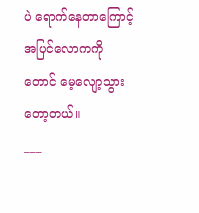ပဲ ရောက်နေတာကြောင့် အပြင်လောကကိုတောင် မေ့လျော့သွားတော့တယ်။
___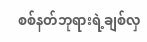စစ်နတ်ဘုရားရဲ့ချစ်လှ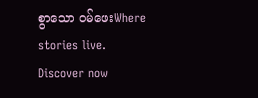စွာသော ဝမ်ဖေးWhere stories live. Discover now